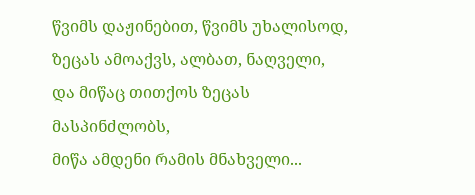წვიმს დაჟინებით, წვიმს უხალისოდ,
ზეცას ამოაქვს, ალბათ, ნაღველი,
და მიწაც თითქოს ზეცას მასპინძლობს,
მიწა ამდენი რამის მნახველი...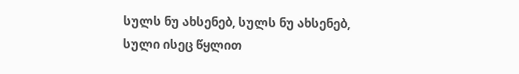სულს ნუ ახსენებ, სულს ნუ ახსენებ,
სული ისეც წყლით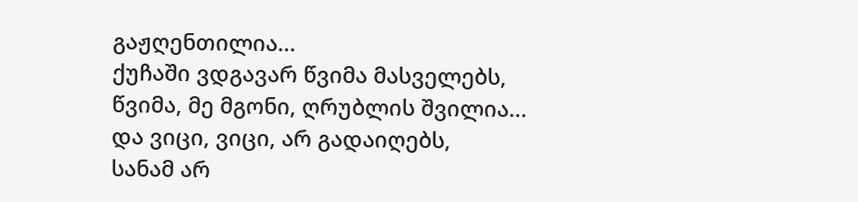გაჟღენთილია...
ქუჩაში ვდგავარ წვიმა მასველებს,
წვიმა, მე მგონი, ღრუბლის შვილია...
და ვიცი, ვიცი, არ გადაიღებს,
სანამ არ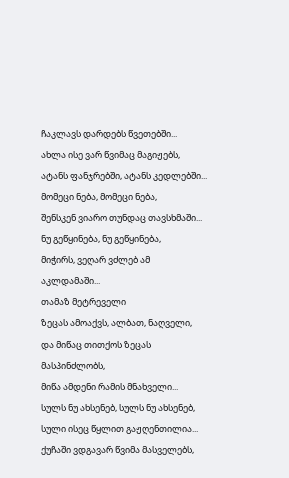ჩაკლავს დარდებს წვეთებში...
ახლა ისე ვარ წვიმაც მაგიჟებს,
ატანს ფანჯრებში, ატანს კედლებში...
მომეცი ნება, მომეცი ნება,
შენსკენ ვიარო თუნდაც თავსხმაში...
ნუ გეწყინება, ნუ გეწყინება,
მიჭირს, ვეღარ ვძლებ ამ აკლდამაში...
თამაზ მეტრეველი
ზეცას ამოაქვს, ალბათ, ნაღველი,
და მიწაც თითქოს ზეცას მასპინძლობს,
მიწა ამდენი რამის მნახველი...
სულს ნუ ახსენებ, სულს ნუ ახსენებ,
სული ისეც წყლით გაჟღენთილია...
ქუჩაში ვდგავარ წვიმა მასველებს,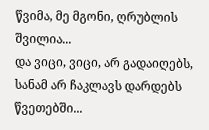წვიმა, მე მგონი, ღრუბლის შვილია...
და ვიცი, ვიცი, არ გადაიღებს,
სანამ არ ჩაკლავს დარდებს წვეთებში...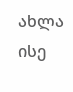ახლა ისე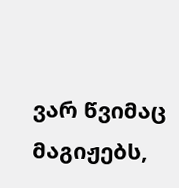ვარ წვიმაც მაგიჟებს,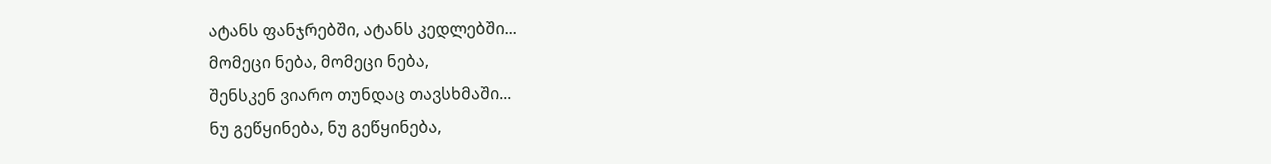ატანს ფანჯრებში, ატანს კედლებში...
მომეცი ნება, მომეცი ნება,
შენსკენ ვიარო თუნდაც თავსხმაში...
ნუ გეწყინება, ნუ გეწყინება,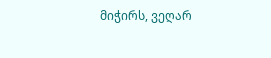მიჭირს, ვეღარ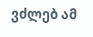ვძლებ ამ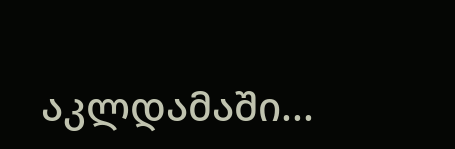აკლდამაში...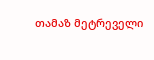თამაზ მეტრეველი